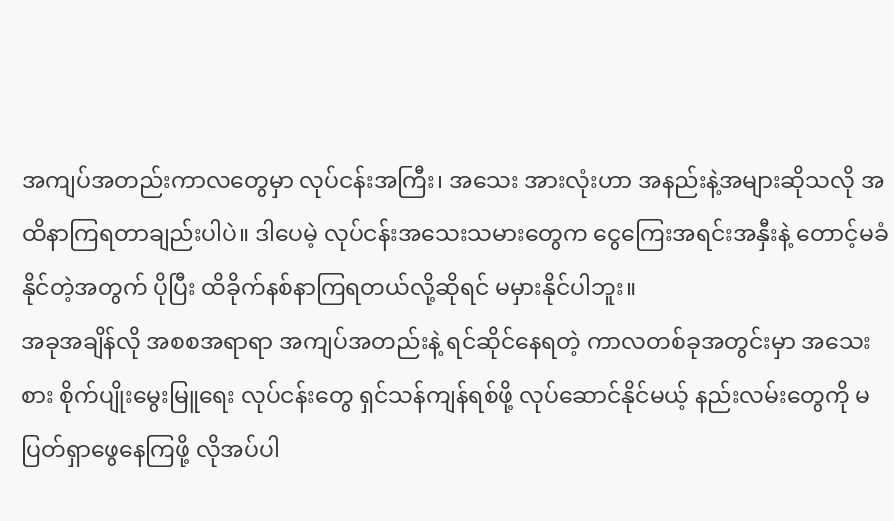အကျပ်အတည်းကာလတွေမှာ လုပ်ငန်းအကြီး၊ အသေး အားလုံးဟာ အနည်းနဲ့အများဆိုသလို အထိနာကြရတာချည်းပါပဲ။ ဒါပေမဲ့ လုပ်ငန်းအသေးသမားတွေက ငွေကြေးအရင်းအနှီးနဲ့ တောင့်မခံနိုင်တဲ့အတွက် ပိုပြီး ထိခိုက်နစ်နာကြရတယ်လို့ဆိုရင် မမှားနိုင်ပါဘူး။
အခုအချိန်လို အစစအရာရာ အကျပ်အတည်းနဲ့ ရင်ဆိုင်နေရတဲ့ ကာလတစ်ခုအတွင်းမှာ အသေးစား စိုက်ပျိုးမွေးမြူရေး လုပ်ငန်းတွေ ရှင်သန်ကျန်ရစ်ဖို့ လုပ်ဆောင်နိုင်မယ့် နည်းလမ်းတွေကို မပြတ်ရှာဖွေနေကြဖို့ လိုအပ်ပါ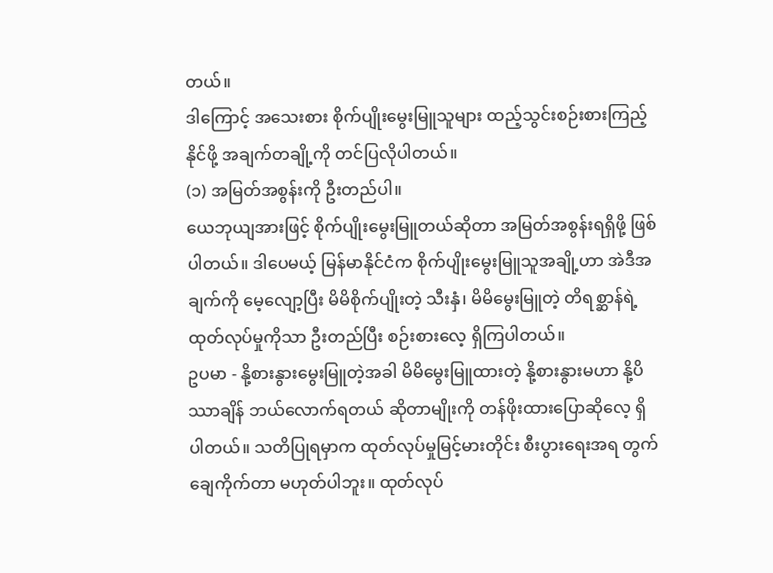တယ်။
ဒါကြောင့် အသေးစား စိုက်ပျိုးမွေးမြူသူများ ထည့်သွင်းစဉ်းစားကြည့်နိုင်ဖို့ အချက်တချို့ကို တင်ပြလိုပါတယ်။
(၁) အမြတ်အစွန်းကို ဦးတည်ပါ။
ယေဘုယျအားဖြင့် စိုက်ပျိုးမွေးမြူတယ်ဆိုတာ အမြတ်အစွန်းရရှိဖို့ ဖြစ်ပါတယ်။ ဒါပေမယ့် မြန်မာနိုင်ငံက စိုက်ပျိုးမွေးမြူသူအချို့ဟာ အဲဒီအချက်ကို မေ့လျော့ပြီး မိမိစိုက်ပျိုးတဲ့ သီးနှံ၊ မိမိမွေးမြူတဲ့ တိရစ္ဆာန်ရဲ့ ထုတ်လုပ်မှုကိုသာ ဦးတည်ပြီး စဉ်းစားလေ့ ရှိကြပါတယ်။
ဥပမာ - နို့စားနွားမွေးမြူတဲ့အခါ မိမိမွေးမြူထားတဲ့ နို့စားနွားမဟာ နို့ပိဿာချိန် ဘယ်လောက်ရတယ် ဆိုတာမျိုးကို တန်ဖိုးထားပြောဆိုလေ့ ရှိပါတယ်။ သတိပြုရမှာက ထုတ်လုပ်မှုမြင့်မားတိုင်း စီးပွားရေးအရ တွက်ချေကိုက်တာ မဟုတ်ပါဘူး။ ထုတ်လုပ်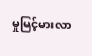မှုမြင့်မားလာ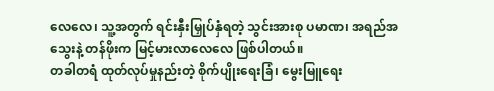လေလေ၊ သူ့အတွက် ရင်းနှီးမြှုပ်နှံရတဲ့ သွင်းအားစု ပမာဏ၊ အရည်အသွေးနဲ့ တန်ဖိုးက မြင့်မားလာလေလေ ဖြစ်ပါတယ်။
တခါတရံ ထုတ်လုပ်မှုနည်းတဲ့ စိုက်ပျိုးရေးခြံ၊ မွေးမြူရေး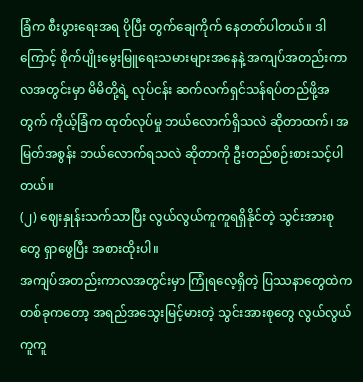ခြံက စီးပွားရေးအရ ပိုပြီး တွက်ချေကိုက် နေတတ်ပါတယ်။ ဒါကြောင့် စိုက်ပျိုးမွေးမြူရေးသမားများအနေနဲ့ အကျပ်အတည်းကာလအတွင်းမှာ မိမိတို့ရဲ့ လုပ်ငန်း ဆက်လက်ရှင်သန်ရပ်တည်ဖို့အတွက် ကိုယ့်ခြံက ထုတ်လုပ်မှု ဘယ်လောက်ရှိသလဲ ဆိုတာထက်၊ အမြတ်အစွန်း ဘယ်လောက်ရသလဲ ဆိုတာကို ဦးတည်စဉ်းစားသင့်ပါတယ်။
(၂) ဈေးနှုန်းသက်သာပြီး လွယ်လွယ်ကူကူရရှိနိုင်တဲ့ သွင်းအားစုတွေ ရှာဖွေပြီး အစားထိုးပါ။
အကျပ်အတည်းကာလအတွင်းမှာ ကြုံရလေ့ရှိတဲ့ ပြဿနာတွေထဲက တစ်ခုကတော့ အရည်အသွေးမြင့်မားတဲ့ သွင်းအားစုတွေ လွယ်လွယ်ကူကူ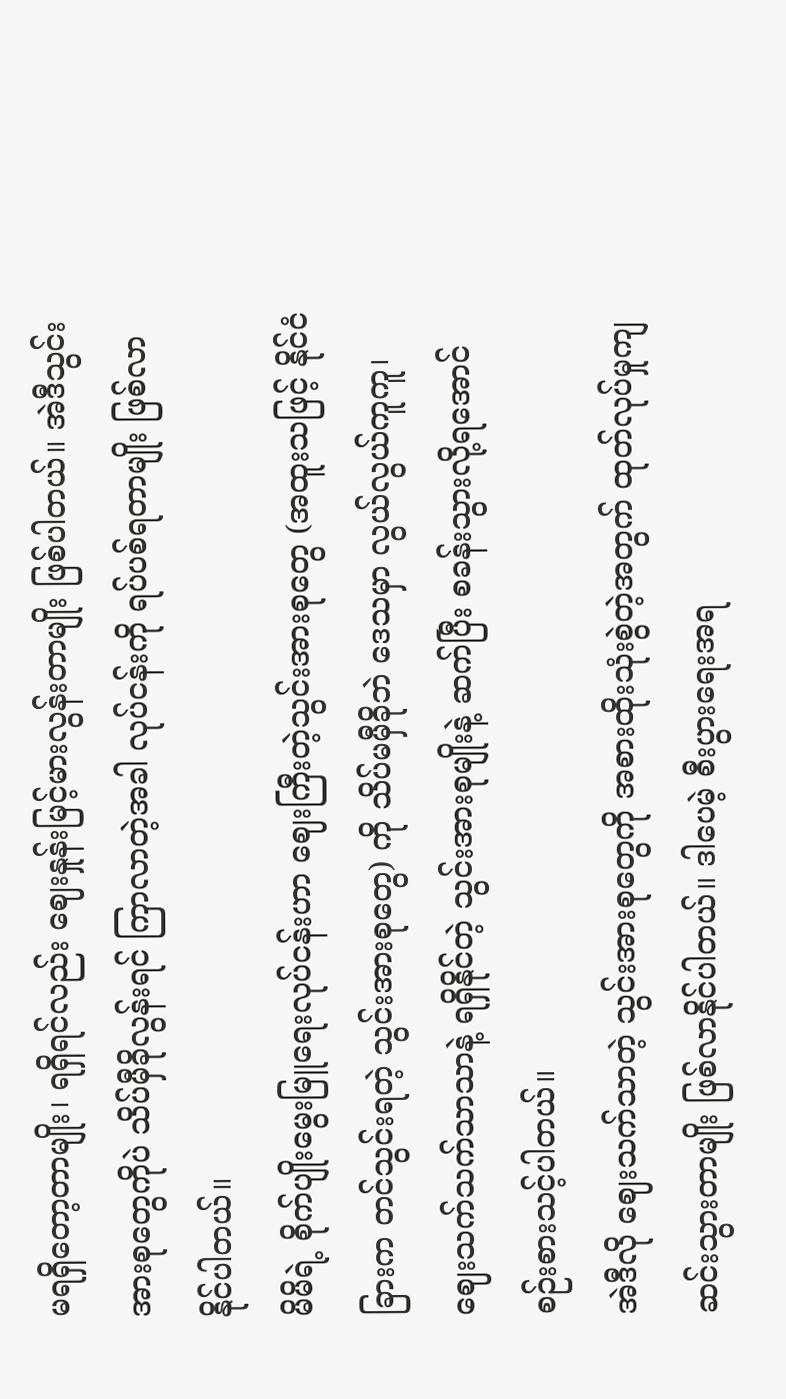မရရှိတော့တာမျိုး၊ ရရှိရင်လည်း ဈေးနှုန်းမြင့်မားလွန်းတာမျိုး ဖြစ်ပါတယ်။ အဲဒီသွင်းအားစုတွေကိုပဲ သိပ်မှီခိုလွန်းရင် ကြာလာတဲ့အခါ လုပ်ငန်းကို ရပ်ပစ်ရတာမျိုး ဖြစ်လာနိုင်ပါတယ်။
မိမိရဲ့ စိုက်ပျိုးမွေးမြူရေးလုပ်ငန်းဟာ ဈေးကြီးတဲ့သွင်းအားစုတွေ (အထူးသဖြင့် နိုင်ငံခြားက တင်သွင်းရတဲ့ သွင်းအားစုတွေ) ကို သိပ်မမှီခိုဘဲ ဒေသမှာ လွယ်လွယ်ကူကူ၊ ဈေးသက်သက်သာသာနဲ့ ရရှိနိုင်တဲ့ သွင်းအားစုမျိုးနဲ့ ဆက်ပြီး စခန်းသွားလို့ရအောင် စဉ်းစားသင့်ပါတယ်။
အဲဒီလို ဈေးသက်သာတဲ့ သွင်းအားစုတွေကို အစားထိုးသုံးစွဲတဲ့အတွက် ထုတ်လုပ်မှုကျဆင်းသွားတာမျိုး ဖြစ်လာနိုင်ပါတယ်။ ဒါပေမဲ့ စီးပွားရေးအရ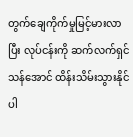တွက်ချေကိုက်မှုမြင့်မားလာပြီး လုပ်ငန်းကို ဆက်လက်ရှင်သန်အောင် ထိန်းသိမ်းသွားနိုင်ပါ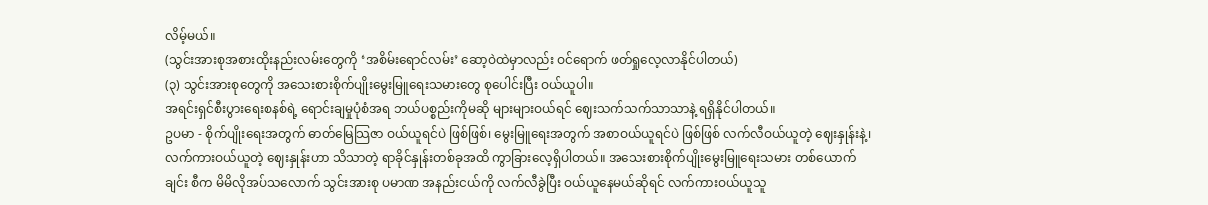လိမ့်မယ်။
(သွင်းအားစုအစားထိုးနည်းလမ်းတွေကို ‘အစိမ်းရောင်လမ်း’ ဆော့ဝဲထဲမှာလည်း ဝင်ရောက် ဖတ်ရှုလေ့လာနိုင်ပါတယ်)
(၃) သွင်းအားစုတွေကို အသေးစားစိုက်ပျိုးမွေးမြူရေးသမားတွေ စုပေါင်းပြီး ဝယ်ယူပါ။
အရင်းရှင်စီးပွားရေးစနစ်ရဲ့ ရောင်းချမှုပုံစံအရ ဘယ်ပစ္စည်းကိုမဆို များများဝယ်ရင် ဈေးသက်သက်သာသာနဲ့ ရရှိနိုင်ပါတယ်။
ဥပမာ - စိုက်ပျိုးရေးအတွက် ဓာတ်မြေသြဇာ ဝယ်ယူရင်ပဲ ဖြစ်ဖြစ်၊ မွေးမြူရေးအတွက် အစာဝယ်ယူရင်ပဲ ဖြစ်ဖြစ် လက်လီဝယ်ယူတဲ့ ဈေးနှုန်းနဲ့၊ လက်ကားဝယ်ယူတဲ့ ဈေးနှုန်းဟာ သိသာတဲ့ ရာခိုင်နှုန်းတစ်ခုအထိ ကွာခြားလေ့ရှိပါတယ်။ အသေးစားစိုက်ပျိုးမွေးမြူရေးသမား တစ်ယောက်ချင်း စီက မိမိလိုအပ်သလောက် သွင်းအားစု ပမာဏ အနည်းငယ်ကို လက်လီခွဲပြီး ဝယ်ယူနေမယ်ဆိုရင် လက်ကားဝယ်ယူသူ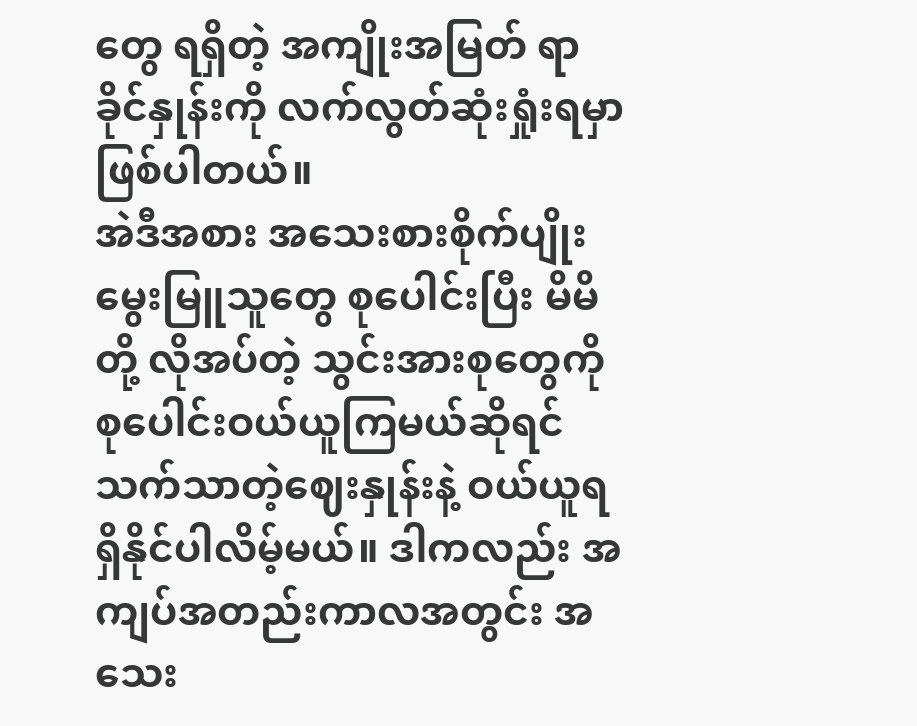တွေ ရရှိတဲ့ အကျိုးအမြတ် ရာခိုင်နှုန်းကို လက်လွတ်ဆုံးရှုံးရမှာ ဖြစ်ပါတယ်။
အဲဒီအစား အသေးစားစိုက်ပျိုးမွေးမြူသူတွေ စုပေါင်းပြီး မိမိတို့ လိုအပ်တဲ့ သွင်းအားစုတွေကို စုပေါင်းဝယ်ယူကြမယ်ဆိုရင် သက်သာတဲ့ဈေးနှုန်းနဲ့ ဝယ်ယူရရှိနိုင်ပါလိမ့်မယ်။ ဒါကလည်း အကျပ်အတည်းကာလအတွင်း အသေး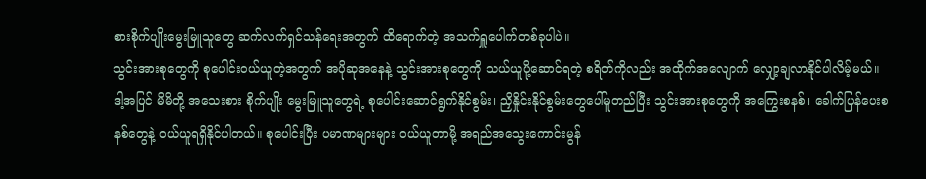စားစိုက်ပျိုးမွေးမြူသူတွေ ဆက်လက်ရှင်သန်ရေးအတွက် ထိရောက်တဲ့ အသက်ရှူပေါက်တစ်ခုပါပဲ။
သွင်းအားစုတွေကို စုပေါင်းဝယ်ယူတဲ့အတွက် အပိုဆုအနေနဲ့ သွင်းအားစုတွေကို သယ်ယူပို့ဆောင်ရတဲ့ စရိတ်ကိုလည်း အထိုက်အလျောက် လျှော့ချလာနိုင်ပါလိမ့်မယ်။ ဒါ့အပြင် မိမိတို့ အသေးစား စိုက်ပျိုး မွေးမြူသူတွေရဲ့ စုပေါင်းဆောင်ရွက်နိုင်စွမ်း၊ ညှိနှိုင်းနိုင်စွမ်းတွေပေါ်မူတည်ပြီး သွင်းအားစုတွေကို အကြွေးစနစ်၊ ခေါက်ပြန်ပေးစနစ်တွေနဲ့ ဝယ်ယူရရှိနိုင်ပါတယ်။ စုပေါင်းပြီး ပမာဏများများ ဝယ်ယူတာမို့ အရည်အသွေးကောင်းမွန်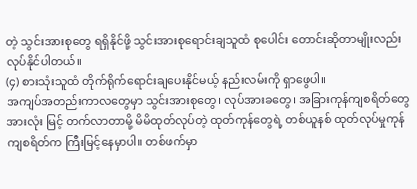တဲ့ သွင်းအားစုတွေ ရရှိနိုင်ဖို့ သွင်းအားစုရောင်းချသူထံ စုပေါင်း တောင်းဆိုတာမျိုးလည်း လုပ်နိုင်ပါတယ်။
(၄) စားသုံးသူထံ တိုက်ရိုက်ရောင်းချပေးနိုင်မယ့် နည်းလမ်းကို ရှာဖွေပါ။
အကျပ်အတည်းကာလတွေမှာ သွင်းအားစုတွေ၊ လုပ်အားခတွေ၊ အခြားကုန်ကျစရိတ်တွေ အားလုံး မြင့် တက်လာတာမို့ မိမိထုတ်လုပ်တဲ့ ထုတ်ကုန်တွေရဲ့ တစ်ယူနစ် ထုတ်လုပ်မှုကုန်ကျစရိတ်က ကြီးမြင့်နေမှာပါ။ တစ်ဖက်မှာ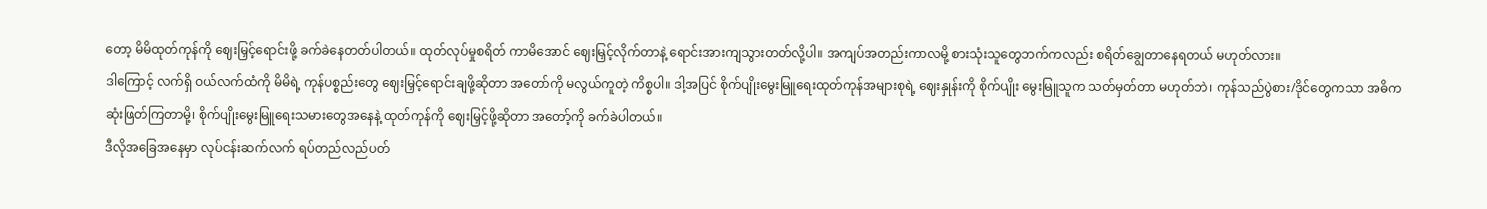တော့ မိမိထုတ်ကုန်ကို ဈေးမြှင့်ရောင်းဖို့ ခက်ခဲနေတတ်ပါတယ်။ ထုတ်လုပ်မှုစရိတ် ကာမိအောင် ဈေးမြှင့်လိုက်တာနဲ့ ရောင်းအားကျသွားတတ်လို့ပါ။ အကျပ်အတည်းကာလမို့ စားသုံးသူတွေဘက်ကလည်း စရိတ်ချွေတာနေရတယ် မဟုတ်လား။
ဒါကြောင့် လက်ရှိ ဝယ်လက်ထံကို မိမိရဲ့ ကုန်ပစ္စည်းတွေ ဈေးမြှင့်ရောင်းချဖို့ဆိုတာ အတော်ကို မလွယ်ကူတဲ့ ကိစ္စပါ။ ဒါ့အပြင် စိုက်ပျိုးမွေးမြူရေးထုတ်ကုန်အများစုရဲ့ ဈေးနှုန်းကို စိုက်ပျိုး မွေးမြူသူက သတ်မှတ်တာ မဟုတ်ဘဲ၊ ကုန်သည်ပွဲစား/ဒိုင်တွေကသာ အဓိက ဆုံးဖြတ်ကြတာမို့၊ စိုက်ပျိုးမွေးမြူရေးသမားတွေအနေနဲ့ ထုတ်ကုန်ကို ဈေးမြှင့်ဖို့ဆိုတာ အတော့်ကို ခက်ခဲပါတယ်။
ဒီလိုအခြေအနေမှာ လုပ်ငန်းဆက်လက် ရပ်တည်လည်ပတ်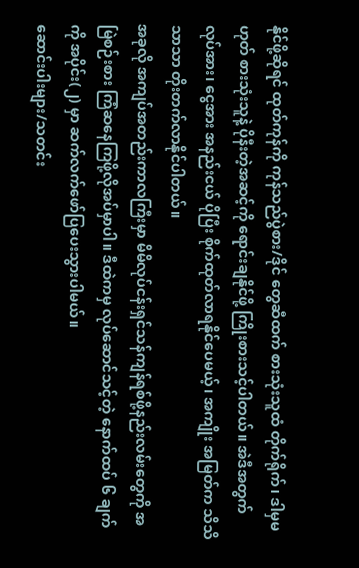နိုင်ဖို့ဆိုရင် ထုတ်ကုန်ကို ကုန်သည်ပွဲစား/ဒိုင် တွေဆီထက် စားသုံးသူထံ တိုက်ရိုက်၊ ဒါမှမဟုတ် စားသုံးသူနဲ့ ပိုနီးတဲ့အဆင့်ကို ရောင်းချနိုင်ဖို့ ကြိုးစားသင့်ပါတယ်။ အဲဒီအတွက် လုပ်အား၊ ငွေအား အနည်းငယ် ပိုပြီး စိုက်ထုတ်လာရနိုင်ပေမယ့်၊ အကျိုး အမြတ်က သိသိသာသာ တိုးတက်လာနိုင်ပါတယ်။
အခုလို အကျပ်အတည်းကာလကြီးမှာ မိမိလုပ်ငန်းရှင်သန်ကျန်ရစ်ဖို့နည်းလမ်းတွေကို အမြဲစဉ်းစား ကြံဆနေကြဖို့လိုအပ်မှာပါ။ ဒီထဲကမှ လုပ်ဆောင်သင့်တဲ့ နောက်ထပ် ၆ ချက်ကို အပိုင်း(၂) မှာ ဆက်လက်ဖော်ပြပေးသွားပါမယ်။
ဆောင်းပါးများ/သတင်း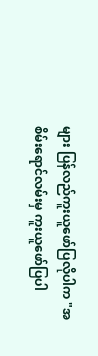များ ပြန်လည်ကူးယူဖော်ပြလိုပါက "အစိမ်းရောင်လမ်းမှ ကူးယူဖော်ပြပါ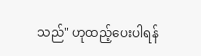သည်" ဟုထည့်ပေးပါရန်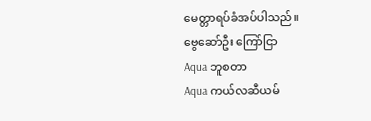မေတ္တာရပ်ခံအပ်ပါသည်။
ဗွေဆော်ဦး ကြော်ငြာ
Aqua ဘူစတာ
Aqua ကယ်လဆီယမ်